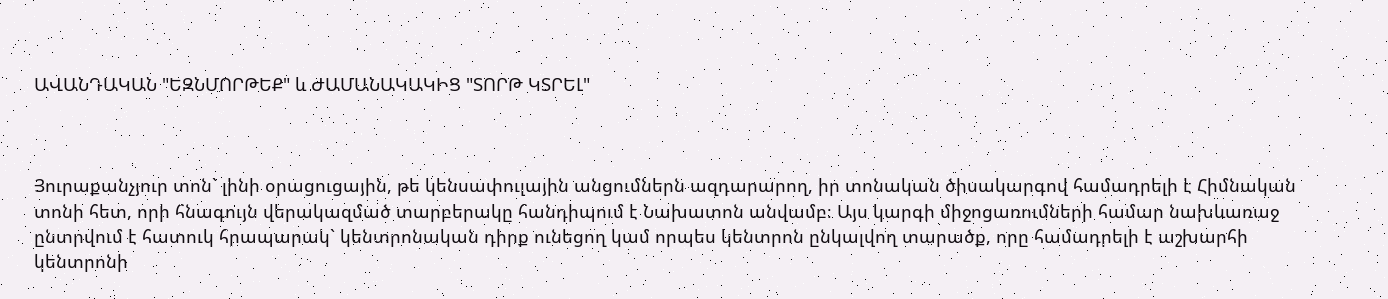ԱՎԱՆԴԱԿԱՆ "ԵԶՆՄՈՐԹԵՔ" և ԺԱՄԱՆԱԿԱԿԻՑ "ՏՈՐԹ ԿՏՐԵԼ"



Յուրաքանչյուր տոն` լինի օրացուցային, թե կենսափուլային անցումներն ազդարարող, իր տոնական ծիսակարգով համադրելի է Հիմնական տոնի հետ, որի հնագույն վերակազմած տարբերակը հանդիպում է Նախատոն անվամբ։ Այս կարգի միջոցառումների համար նախևառաջ ընտրվում է հատուկ հրապարակ` կենտրոնական դիրք ունեցող կամ որպես կենտրոն ընկալվող տարածք, որը համադրելի է աշխարհի կենտրոնի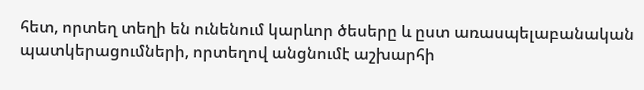հետ, որտեղ տեղի են ունենում կարևոր ծեսերը և ըստ առասպելաբանական պատկերացումների, որտեղով անցնումէ աշխարհի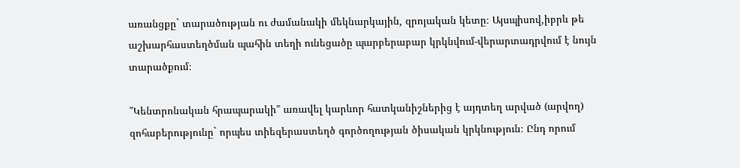առանցքը` տարածության ու ժամանակի մեկնարկային, զրոյական կետը։ Այսպիսով,իբրև թե աշխարհաստեղծման պահին տեղի ունեցածը պարբերաբար կրկնվում-վերարտադրվում է նույն տարածքում։

"Կենտրոնական հրապարակի" առավել կարևոր հատկանիշներից է այդտեղ արված (արվող) զոհաբերությունը` որպես տիեզերաստեղծ գործողության ծիսական կրկնություն։ Ընդ որում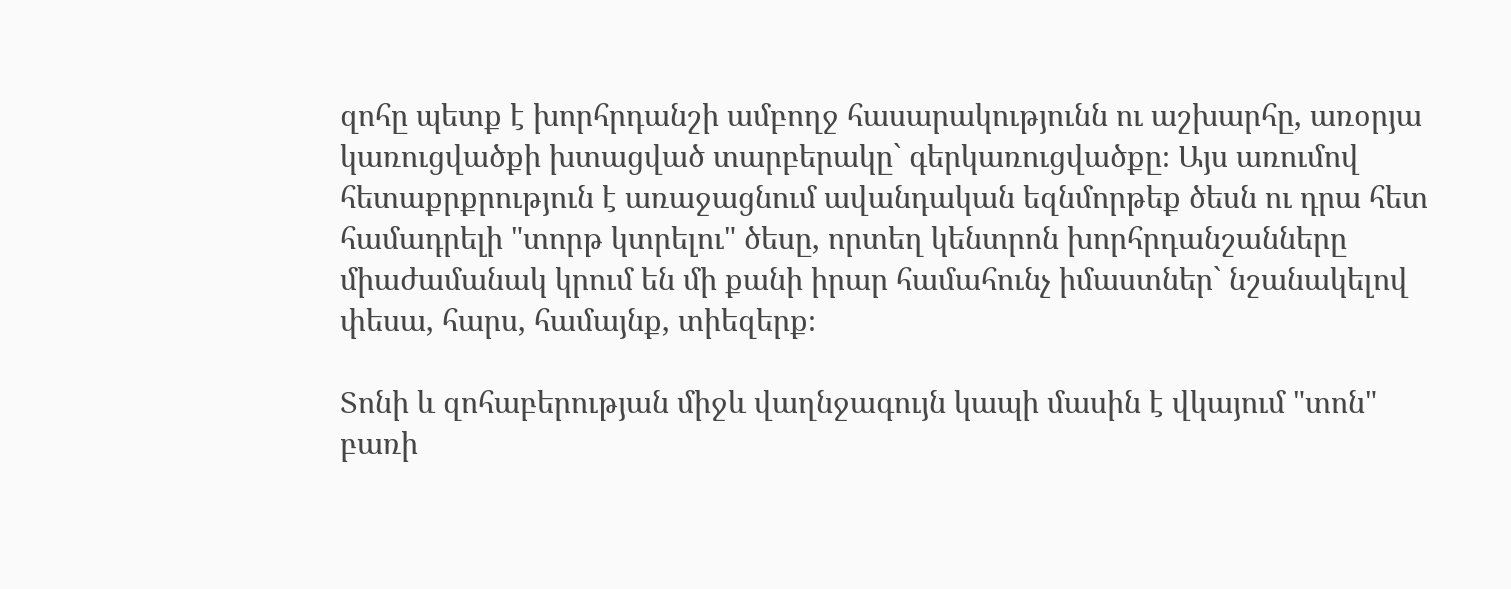զոհը պետք է խորհրդանշի ամբողջ հասարակությունն ու աշխարհը, առօրյա կառուցվածքի խտացված տարբերակը` գերկառուցվածքը։ Այս առումով հետաքրքրություն է առաջացնում ավանդական եզնմորթեք ծեսն ու դրա հետ համադրելի "տորթ կտրելու" ծեսը, որտեղ կենտրոն խորհրդանշանները միաժամանակ կրում են մի քանի իրար համահունչ իմաստներ` նշանակելով փեսա, հարս, համայնք, տիեզերք։

Տոնի և զոհաբերության միջև վաղնջագույն կապի մասին է վկայում "տոն" բառի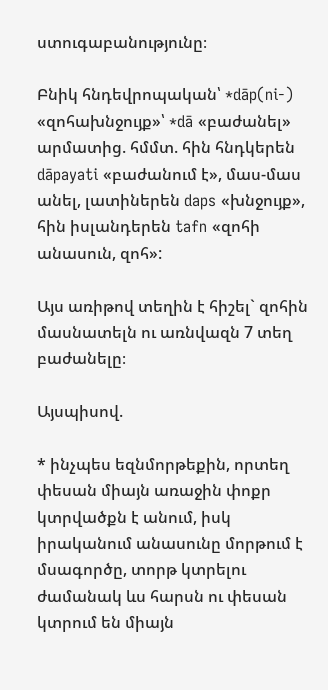ստուգաբանությունը։

Բնիկ հնդեվրոպական՝ *dāp(ni-) «զոհախնջույք»՝ *dā «բաժանել» արմատից. հմմտ. հին հնդկերեն dāpayati «բաժանում է», մաս-մաս անել, լատիներեն daps «խնջույք», հին իսլանդերեն tafn «զոհի անասուն, զոհ»:

Այս առիթով տեղին է հիշել` զոհին մասնատելն ու առնվազն 7 տեղ բաժանելը։

Այսպիսով.

* ինչպես եզնմորթեքին, որտեղ փեսան միայն առաջին փոքր կտրվածքն է անում, իսկ իրականում անասունը մորթում է մսագործը, տորթ կտրելու ժամանակ ևս հարսն ու փեսան կտրում են միայն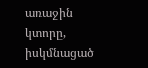առաջին կտորը, իսկմնացած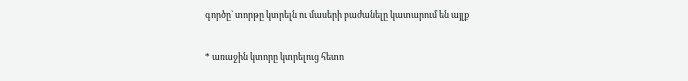գործը` տորթը կտրելն ու մասերի բաժանելը կատարում են այլք

* առաջին կտորը կտրելուց հետո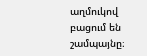աղմուկով բացում են շամպայնը։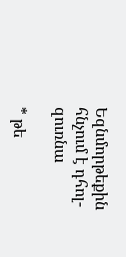Եզնմորթեքին հնչում է դհոլ-զուռնա

* թե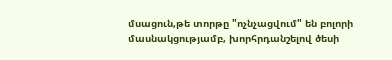մսացուն,թե տորթը "ոչնչացվում" են բոլորի մասնակցությամբ, խորհրդանշելով ծեսի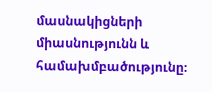մասնակիցների միասնությունն և համախմբածությունը։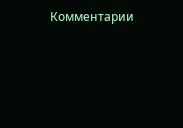Комментарии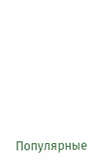Популярные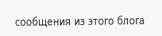сообщения из этого блога